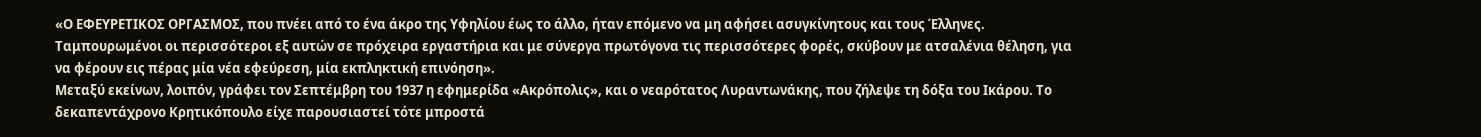«Ο ΕΦΕΥΡΕΤΙΚΟΣ ΟΡΓΑΣΜΟΣ, που πνέει από το ένα άκρο της Υφηλίου έως το άλλο, ήταν επόμενο να μη αφήσει ασυγκίνητους και τους Έλληνες. Ταμπουρωμένοι οι περισσότεροι εξ αυτών σε πρόχειρα εργαστήρια και με σύνεργα πρωτόγονα τις περισσότερες φορές, σκύβουν με ατσαλένια θέληση, για να φέρουν εις πέρας μία νέα εφεύρεση, μία εκπληκτική επινόηση».
Μεταξύ εκείνων, λοιπόν, γράφει τον Σεπτέμβρη του 1937 η εφημερίδα «Ακρόπολις», και ο νεαρότατος Λυραντωνάκης, που ζήλεψε τη δόξα του Ικάρου. Το δεκαπεντάχρονο Κρητικόπουλο είχε παρουσιαστεί τότε μπροστά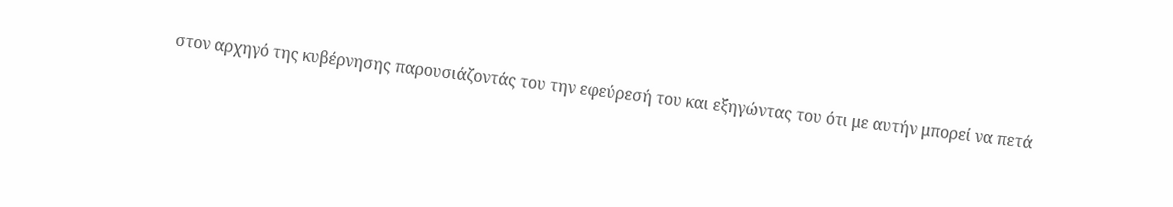στον αρχηγό της κυβέρνησης παρουσιάζοντάς του την εφεύρεσή του και εξηγώντας του ότι με αυτήν μπορεί να πετά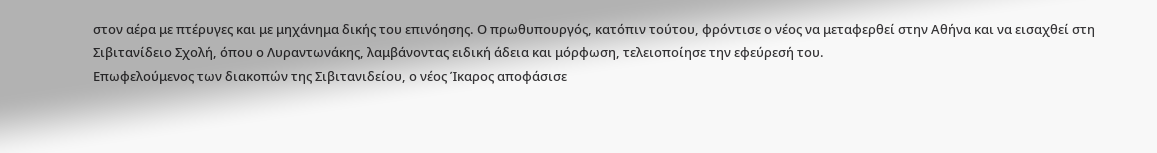στον αέρα με πτέρυγες και με μηχάνημα δικής του επινόησης. Ο πρωθυπουργός, κατόπιν τούτου, φρόντισε ο νέος να μεταφερθεί στην Αθήνα και να εισαχθεί στη Σιβιτανίδειο Σχολή, όπου ο Λυραντωνάκης, λαμβάνοντας ειδική άδεια και μόρφωση, τελειοποίησε την εφεύρεσή του.
Επωφελούμενος των διακοπών της Σιβιτανιδείου, ο νέος Ίκαρος αποφάσισε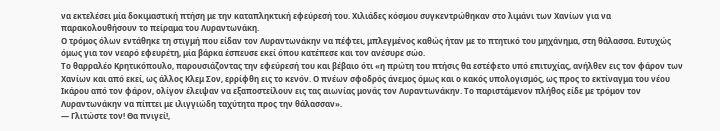να εκτελέσει μία δοκιμαστική πτήση με την καταπληκτική εφεύρεσή του. Χιλιάδες κόσμου συγκεντρώθηκαν στο λιμάνι των Χανίων για να παρακολουθήσουν το πείραμα του Λυραντωνάκη.
Ο τρόμος όλων εντάθηκε τη στιγμή που είδαν τον Λυραντωνάκην να πέφτει, μπλεγμένος καθώς ήταν με το πτητικό του μηχάνημα, στη θάλασσα. Ευτυχώς όμως για τον νεαρό εφευρέτη, μία βάρκα έσπευσε εκεί όπου κατέπεσε και τον ανέσυρε σώο.
Το θαρραλέο Κρητικόπουλο, παρουσιάζοντας την εφεύρεσή του και βέβαιο ότι «η πρώτη του πτήσις θα εστέφετο υπό επιτυχίας, ανήλθεν εις τον φάρον των Χανίων και από εκεί, ως άλλος Κλεμ Σον, ερρίφθη εις το κενόν. Ο πνέων σφοδρός άνεμος όμως και ο κακός υπολογισμός, ως προς το εκτίναγμα του νέου Ικάρου από τον φάρον, ολίγον έλειψαν να εξαποστείλουν εις τας αιωνίας μονάς τον Λυραντωνάκην. Το παριστάμενον πλήθος είδε με τρόμον τον Λυραντωνάκην να πίπτει με ιλιγγιώδη ταχύτητα προς την θάλασσαν».
— Γλιτώστε τον! Θα πνιγεί!,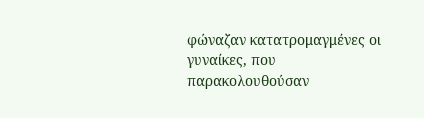φώναζαν κατατρομαγμένες οι γυναίκες, που παρακολουθούσαν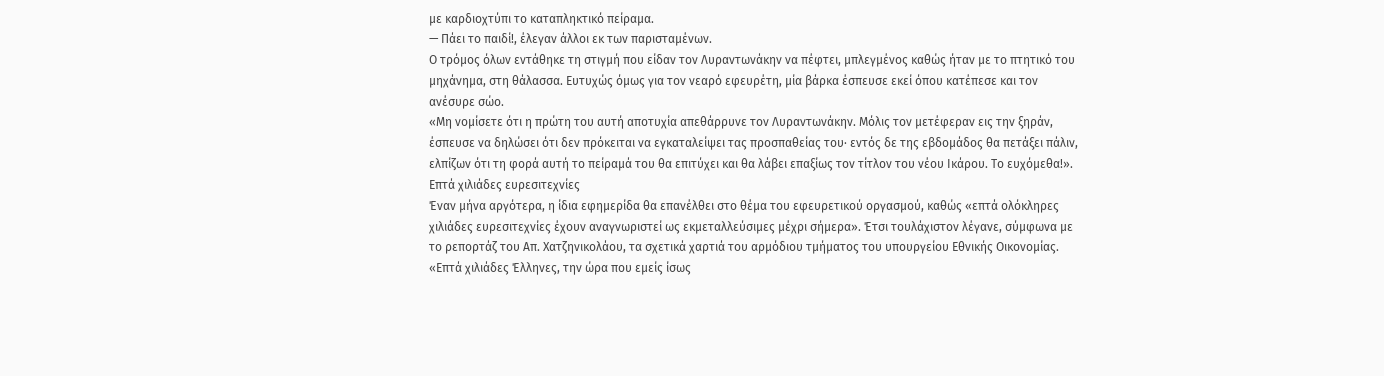με καρδιοχτύπι το καταπληκτικό πείραμα.
— Πάει το παιδί!, έλεγαν άλλοι εκ των παρισταμένων.
Ο τρόμος όλων εντάθηκε τη στιγμή που είδαν τον Λυραντωνάκην να πέφτει, μπλεγμένος καθώς ήταν με το πτητικό του μηχάνημα, στη θάλασσα. Ευτυχώς όμως για τον νεαρό εφευρέτη, μία βάρκα έσπευσε εκεί όπου κατέπεσε και τον ανέσυρε σώο.
«Μη νομίσετε ότι η πρώτη του αυτή αποτυχία απεθάρρυνε τον Λυραντωνάκην. Μόλις τον μετέφεραν εις την ξηράν, έσπευσε να δηλώσει ότι δεν πρόκειται να εγκαταλείψει τας προσπαθείας του· εντός δε της εβδομάδος θα πετάξει πάλιν, ελπίζων ότι τη φορά αυτή το πείραμά του θα επιτύχει και θα λάβει επαξίως τον τίτλον του νέου Ικάρου. Το ευχόμεθα!».
Επτά χιλιάδες ευρεσιτεχνίες
Έναν μήνα αργότερα, η ίδια εφημερίδα θα επανέλθει στο θέμα του εφευρετικού οργασμού, καθώς «επτά ολόκληρες χιλιάδες ευρεσιτεχνίες έχουν αναγνωριστεί ως εκμεταλλεύσιμες μέχρι σήμερα». Έτσι τουλάχιστον λέγανε, σύμφωνα με το ρεπορτάζ του Απ. Χατζηνικολάου, τα σχετικά χαρτιά του αρμόδιου τμήματος του υπουργείου Εθνικής Οικονομίας.
«Επτά χιλιάδες Έλληνες, την ώρα που εμείς ίσως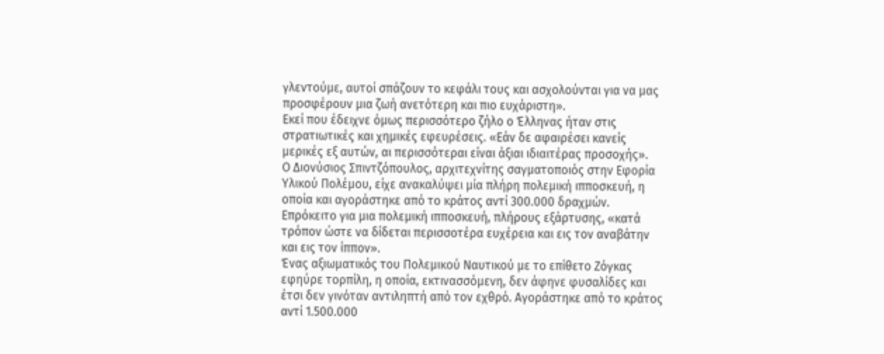γλεντούμε, αυτοί σπάζουν το κεφάλι τους και ασχολούνται για να μας προσφέρουν μια ζωή ανετότερη και πιο ευχάριστη».
Εκεί που έδειχνε όμως περισσότερο ζήλο ο Έλληνας ήταν στις στρατιωτικές και χημικές εφευρέσεις. «Εάν δε αφαιρέσει κανείς μερικές εξ αυτών, αι περισσότεραι είναι άξιαι ιδιαιτέρας προσοχής».
Ο Διονύσιος Σπιντζόπουλος, αρχιτεχνίτης σαγματοποιός στην Εφορία Υλικού Πολέμου, είχε ανακαλύψει μία πλήρη πολεμική ιπποσκευή, η οποία και αγοράστηκε από το κράτος αντί 300.000 δραχμών. Επρόκειτο για μια πολεμική ιπποσκευή, πλήρους εξάρτυσης, «κατά τρόπον ώστε να δίδεται περισσοτέρα ευχέρεια και εις τον αναβάτην και εις τον ίππον».
Ένας αξιωματικός του Πολεμικού Ναυτικού με το επίθετο Ζόγκας εφηύρε τορπίλη, η οποία, εκτινασσόμενη, δεν άφηνε φυσαλίδες και έτσι δεν γινόταν αντιληπτή από τον εχθρό. Αγοράστηκε από το κράτος αντί 1.500.000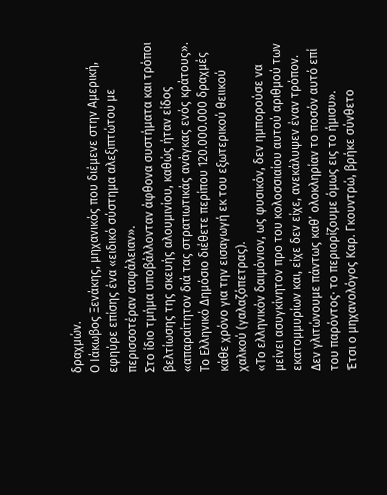δραχμών.
Ο Ιάκωβος Ξενάκης, μηχανικός που διέμενε στην Αμερική, εφηύρε επίσης ένα «ειδικό σύστημα αλεξιπτώτου με περισσοτέραν ασφάλειαν».
Στο ίδιο τμήμα υποβάλλονταν άφθονα συστήματα και τρόποι βελτίωσης της σκευής αλουμινίου, καθώς ήταν είδος «απαραίτητον διά τας στρατιωτικάς ανάγκας ενός κράτους».
Το Ελληνικό Δημόσιο διέθετε περίπου 120.000.000 δραχμές κάθε χρόνο για την εισαγωγή εκ του εξωτερικού θειικού χαλκού (γαλαζόπετρας).
«Το ελληνικόν δαιμόνιον, ως φυσικόν, δεν ημπορούσε να μείνει ασυγκίνητον προ του κολοσσιαίου αυτού αριθμού των εκατομμυρίων και, είχε δεν είχε, ανεκάλυψεν έναν τρόπον. Δεν γλιτώνουμε πάντως καθ’ ολοκληρίαν το ποσόν αυτό επί του παρόντος· το περιορίζουμε όμως εις το ήμισυ».
Έτσι ο μηχανολόγος Καρ. Γκουντρώ, βρήκε σύνθετο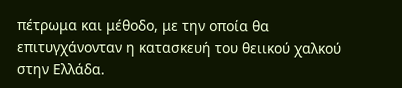πέτρωμα και μέθοδο, με την οποία θα επιτυγχάνονταν η κατασκευή του θειικού χαλκού στην Ελλάδα.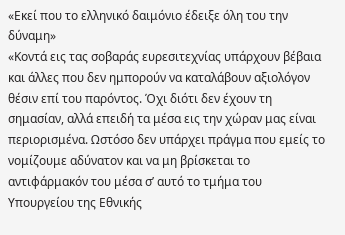«Εκεί που το ελληνικό δαιμόνιο έδειξε όλη του την δύναμη»
«Κοντά εις τας σοβαράς ευρεσιτεχνίας υπάρχουν βέβαια και άλλες που δεν ημπορούν να καταλάβουν αξιολόγον θέσιν επί του παρόντος. Όχι διότι δεν έχουν τη σημασίαν, αλλά επειδή τα μέσα εις την χώραν μας είναι περιορισμένα. Ωστόσο δεν υπάρχει πράγμα που εμείς το νομίζουμε αδύνατον και να μη βρίσκεται το αντιφάρμακόν του μέσα σ’ αυτό το τμήμα του Υπουργείου της Εθνικής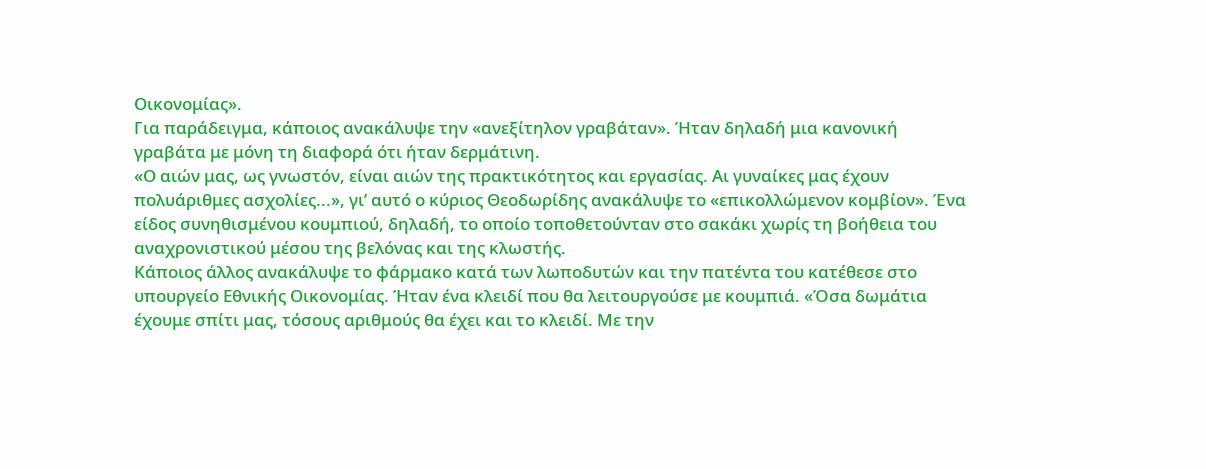Οικονομίας».
Για παράδειγμα, κάποιος ανακάλυψε την «ανεξίτηλον γραβάταν». Ήταν δηλαδή μια κανονική γραβάτα με μόνη τη διαφορά ότι ήταν δερμάτινη.
«Ο αιών μας, ως γνωστόν, είναι αιών της πρακτικότητος και εργασίας. Αι γυναίκες μας έχουν πολυάριθμες ασχολίες...», γι’ αυτό ο κύριος Θεοδωρίδης ανακάλυψε το «επικολλώμενον κομβίον». Ένα είδος συνηθισμένου κουμπιού, δηλαδή, το οποίο τοποθετούνταν στο σακάκι χωρίς τη βοήθεια του αναχρονιστικού μέσου της βελόνας και της κλωστής.
Κάποιος άλλος ανακάλυψε το φάρμακο κατά των λωποδυτών και την πατέντα του κατέθεσε στο υπουργείο Εθνικής Οικονομίας. Ήταν ένα κλειδί που θα λειτουργούσε με κουμπιά. «Όσα δωμάτια έχουμε σπίτι μας, τόσους αριθμούς θα έχει και το κλειδί. Με την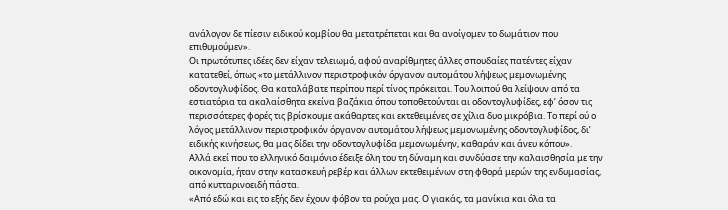ανάλογον δε πίεσιν ειδικού κομβίου θα μετατρέπεται και θα ανοίγομεν το δωμάτιον που επιθυμούμεν».
Οι πρωτότυπες ιδέες δεν είχαν τελειωμό, αφού αναρίθμητες άλλες σπουδαίες πατέντες είχαν κατατεθεί, όπως «το μετάλλινον περιστροφικόν όργανον αυτομάτου λήψεως μεμονωμένης οδοντογλυφίδος. Θα καταλάβατε περίπου περί τίνος πρόκειται. Του λοιπού θα λείψουν από τα εστιατόρια τα ακαλαίσθητα εκείνα βαζάκια όπου τοποθετούνται αι οδοντογλυφίδες, εφ’ όσον τις περισσότερες φορές τις βρίσκουμε ακάθαρτες και εκτεθειμένες σε χίλια δυο μικρόβια. Το περί ού ο λόγος μετάλλινον περιστροφικόν όργανον αυτομάτου λήψεως μεμονωμένης οδοντογλυφίδος, δι’ ειδικής κινήσεως, θα μας δίδει την οδοντογλυφίδα μεμονωμένην, καθαράν και άνευ κόπου».
Αλλά εκεί που το ελληνικό δαιμόνιο έδειξε όλη του τη δύναμη και συνδύασε την καλαισθησία με την οικονομία, ήταν στην κατασκευή ρεβέρ και άλλων εκτεθειμένων στη φθορά μερών της ενδυμασίας, από κυτταρινοειδή πάστα.
«Από εδώ και εις το εξής δεν έχουν φόβον τα ρούχα μας. Ο γιακάς, τα μανίκια και όλα τα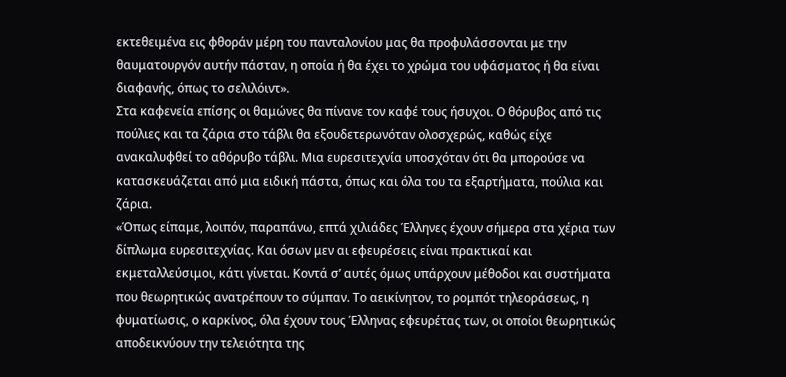εκτεθειμένα εις φθοράν μέρη του πανταλονίου μας θα προφυλάσσονται με την θαυματουργόν αυτήν πάσταν, η οποία ή θα έχει το χρώμα του υφάσματος ή θα είναι διαφανής, όπως το σελιλόιντ».
Στα καφενεία επίσης οι θαμώνες θα πίνανε τον καφέ τους ήσυχοι. Ο θόρυβος από τις πούλιες και τα ζάρια στο τάβλι θα εξουδετερωνόταν ολοσχερώς, καθώς είχε ανακαλυφθεί το αθόρυβο τάβλι. Μια ευρεσιτεχνία υποσχόταν ότι θα μπορούσε να κατασκευάζεται από μια ειδική πάστα, όπως και όλα του τα εξαρτήματα, πούλια και ζάρια.
«Όπως είπαμε, λοιπόν, παραπάνω, επτά χιλιάδες Έλληνες έχουν σήμερα στα χέρια των δίπλωμα ευρεσιτεχνίας. Και όσων μεν αι εφευρέσεις είναι πρακτικαί και εκμεταλλεύσιμοι, κάτι γίνεται. Κοντά σ’ αυτές όμως υπάρχουν μέθοδοι και συστήματα που θεωρητικώς ανατρέπουν το σύμπαν. Το αεικίνητον, το ρομπότ τηλεοράσεως, η φυματίωσις, ο καρκίνος, όλα έχουν τους Έλληνας εφευρέτας των, οι οποίοι θεωρητικώς αποδεικνύουν την τελειότητα της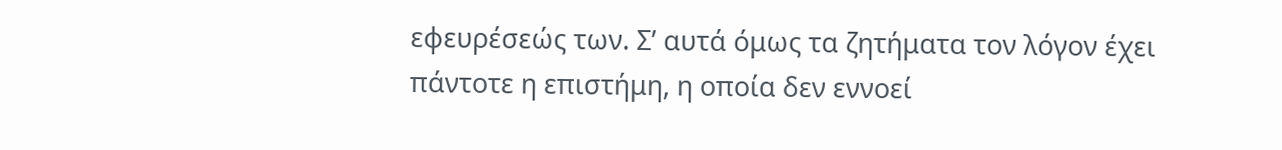εφευρέσεώς των. Σ’ αυτά όμως τα ζητήματα τον λόγον έχει πάντοτε η επιστήμη, η οποία δεν εννοεί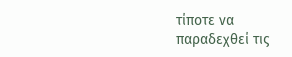τίποτε να παραδεχθεί τις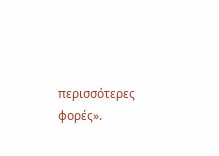περισσότερες φορές».